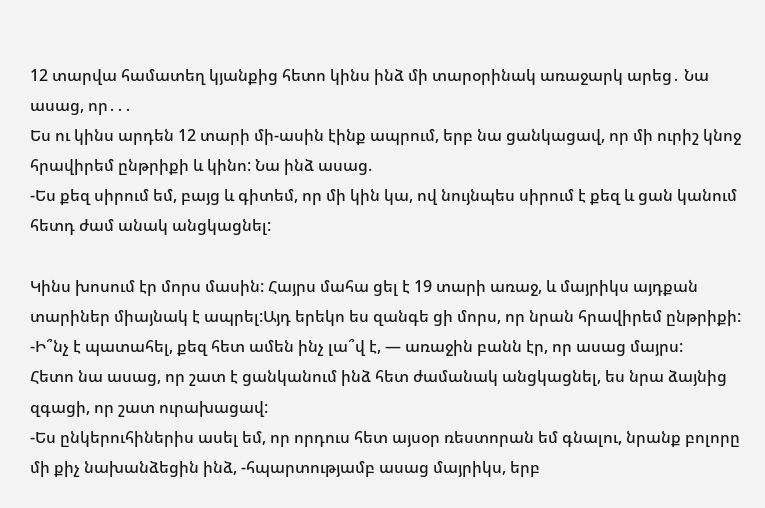12 տարվա համատեղ կյանքից հետո կինս ինձ մի տարօրինակ առաջարկ արեց․ Նա ասաց, որ․․․
Ես ու կինս արդեն 12 տարի մի-ասին էինք ապրում, երբ նա ցանկացավ, որ մի ուրիշ կնոջ հրավիրեմ ընթրիքի և կինո: Նա ինձ ասաց.
-Ես քեզ սիրում եմ, բայց և գիտեմ, որ մի կին կա, ով նույնպես սիրում է քեզ և ցան կանում հետդ ժամ անակ անցկացնել:

Կինս խոսում էր մորս մասին: Հայրս մահա ցել է 19 տարի առաջ, և մայրիկս այդքան տարիներ միայնակ է ապրել:Այդ երեկո ես զանգե ցի մորս, որ նրան հրավիրեմ ընթրիքի:
-Ի՞նչ է պատահել, քեզ հետ ամեն ինչ լա՞վ է, — առաջին բանն էր, որ ասաց մայրս:
Հետո նա ասաց, որ շատ է ցանկանում ինձ հետ ժամանակ անցկացնել, ես նրա ձայնից զգացի, որ շատ ուրախացավ:
-Ես ընկերուհիներիս ասել եմ, որ որդուս հետ այսօր ռեստորան եմ գնալու, նրանք բոլորը մի քիչ նախանձեցին ինձ, -հպարտությամբ ասաց մայրիկս, երբ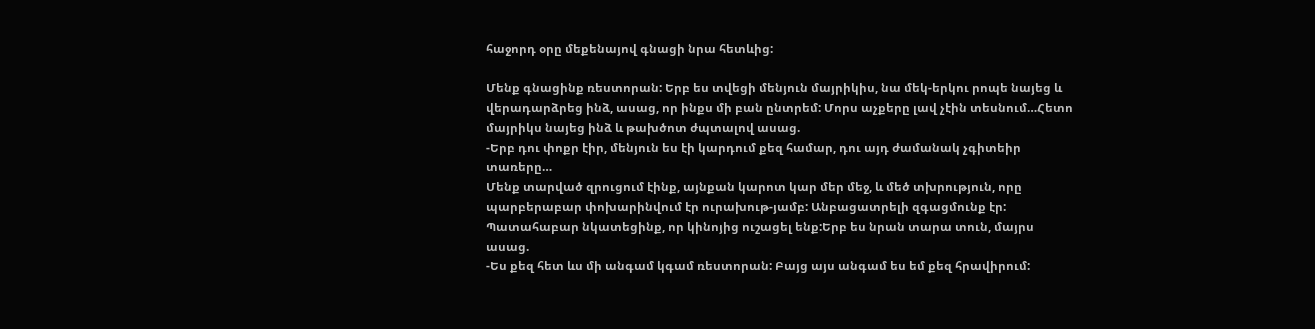հաջորդ օրը մեքենայով գնացի նրա հետևից:

Մենք գնացինք ռեստորան: Երբ ես տվեցի մենյուն մայրիկիս, նա մեկ-երկու րոպե նայեց և վերադարձրեց ինձ, ասաց, որ ինքս մի բան ընտրեմ: Մորս աչքերը լավ չէին տեսնում…Հետո մայրիկս նայեց ինձ և թախծոտ ժպտալով ասաց.
-Երբ դու փոքր էիր, մենյուն ես էի կարդում քեզ համար, դու այդ ժամանակ չգիտեիր տառերը…
Մենք տարված զրուցում էինք, այնքան կարոտ կար մեր մեջ, և մեծ տխրություն, որը պարբերաբար փոխարինվում էր ուրախութ-յամբ: Անբացատրելի զգացմունք էր: Պատահաբար նկատեցինք, որ կինոյից ուշացել ենք:Երբ ես նրան տարա տուն, մայրս ասաց.
-Ես քեզ հետ ևս մի անգամ կգամ ռեստորան: Բայց այս անգամ ես եմ քեզ հրավիրում: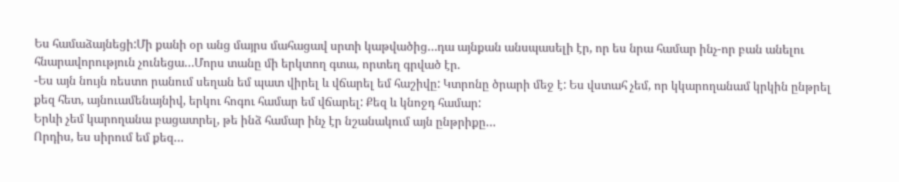Ես համաձայնեցի:Մի քանի օր անց մայրս մահացավ սրտի կաթվածից…դա այնքան անսպասելի էր, որ ես նրա համար ինչ-որ բան անելու հնարավորություն չունեցա…Մորս տանը մի երկտող գտա, որտեղ գրված էր.
-Ես այն նույն ռեստո րանում սեղան եմ պատ վիրել և վճարել եմ հաշիվը: Կտրոնը ծրարի մեջ է: Ես վստահ չեմ, որ կկարողանամ կրկին ընթրել քեզ հետ, այնուամենայնիվ, երկու հոգու համար եմ վճարել: Քեզ և կնոջդ համար:
Երևի չեմ կարողանա բացատրել, թե ինձ համար ինչ էր նշանակում այն ընթրիքը…
Որդիս, ես սիրում եմ քեզ…